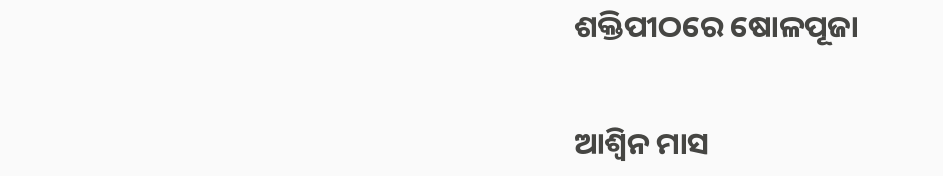ଶକ୍ତିପୀଠରେ ଷୋଳପୂଜା


ଆଶ୍ୱିନ ମାସ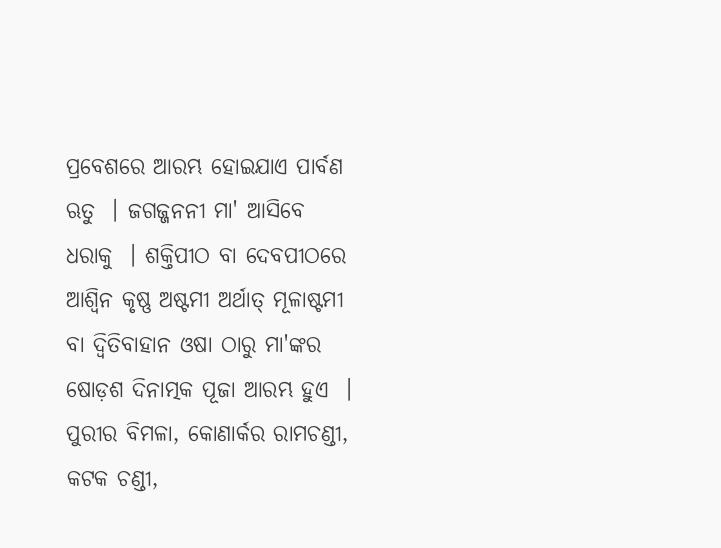ପ୍ରବେଶରେ ଆରମ୍ଭ ହୋଇଯାଏ ପାର୍ବଣ ଋତୁ  । ଜଗଜ୍ଜନନୀ ମା' ଆସିବେ ଧରାକୁ  । ଶକ୍ତିପୀଠ ବା ଦେବପୀଠରେ ଆଶ୍ୱିନ କୃଷ୍ଣ ଅଷ୍ଟମୀ ଅର୍ଥାତ୍ ମୂଳାଷ୍ଟମୀ ବା ଦ୍ୱିତିବାହାନ ଓଷା ଠାରୁ ମା'ଙ୍କର ଷୋଡ଼ଶ ଦିନାତ୍ମକ ପୂଜା ଆରମ୍ଭ ହୁଏ  । ପୁରୀର ବିମଳା, କୋଣାର୍କର ରାମଚଣ୍ଡୀ, କଟକ ଚଣ୍ଡୀ,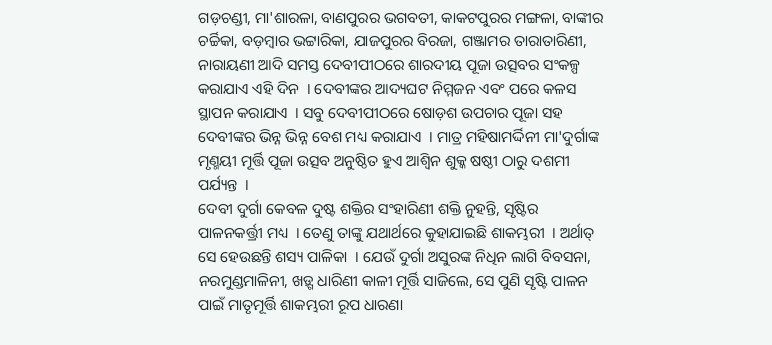ଗଡ଼ଚଣ୍ଡୀ, ମା'ଶାରଳା, ବାଣପୁରର ଭଗବତୀ, କାକଟପୁରର ମଙ୍ଗଳା, ବାଙ୍କୀର ଚର୍ଚ୍ଚିକା, ବଡ଼ମ୍ବାର ଭଟ୍ଟାରିକା, ଯାଜପୁରର ବିରଜା, ଗଞ୍ଜାମର ତାରାତାରିଣୀ, ନାରାୟଣୀ ଆଦି ସମସ୍ତ ଦେବୀପୀଠରେ ଶାରଦୀୟ ପୂଜା ଉତ୍ସବର ସଂକଳ୍ପ କରାଯାଏ ଏହି ଦିନ  । ଦେବୀଙ୍କର ଆଦ୍ୟଘଟ ନିମ୍ମଜନ ଏବଂ ପରେ କଳସ ସ୍ଥାପନ କରାଯାଏ  । ସବୁ ଦେବୀପୀଠରେ ଷୋଡ଼ଶ ଉପଚାର ପୂଜା ସହ ଦେବୀଙ୍କର ଭିନ୍ନ ଭିନ୍ନ ବେଶ ମଧ୍ୟ କରାଯାଏ  । ମାତ୍ର ମହିଷାମର୍ଦ୍ଦିନୀ ମା'ଦୁର୍ଗାଙ୍କ ମୃଣ୍ମୟୀ ମୂର୍ତ୍ତି ପୂଜା ଉତ୍ସବ ଅନୁଷ୍ଠିତ ହୁଏ ଆଶ୍ୱିନ ଶୁକ୍କ ଷଷ୍ଠୀ ଠାରୁ ଦଶମୀ ପର୍ଯ୍ୟନ୍ତ  ।
ଦେବୀ ଦୁର୍ଗା କେବଳ ଦୁଷ୍ଟ ଶକ୍ତିର ସଂହାରିଣୀ ଶକ୍ତି ନୁହନ୍ତି, ସୃଷ୍ଟିର ପାଳନକର୍ତ୍ତ୍ରୀ ମଧ୍ୟ  । ତେଣୁ ତାଙ୍କୁ ଯଥାର୍ଥରେ କୁହାଯାଇଛି ଶାକମ୍ଭରୀ  । ଅର୍ଥାତ୍ ସେ ହେଉଛନ୍ତି ଶସ୍ୟ ପାଳିକା  । ଯେଉଁ ଦୁର୍ଗା ଅସୁରଙ୍କ ନିଧିନ ଲାଗି ବିବସନା, ନରମୁଣ୍ଡମାଳିନୀ, ଖଡ଼୍ଗ ଧାରିଣୀ କାଳୀ ମୂର୍ତ୍ତି ସାଜିଲେ, ସେ ପୁଣି ସୃଷ୍ଟି ପାଳନ ପାଇଁ ମାତୃମୂର୍ତ୍ତି ଶାକମ୍ଭରୀ ରୂପ ଧାରଣା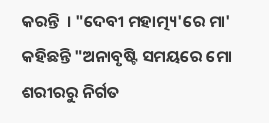କରନ୍ତି  । "ଦେବୀ ମହାତ୍ମ୍ୟ'ରେ ମା' କହିଛନ୍ତି "ଅନାବୃଷ୍ଟି ସମୟରେ ମୋ ଶରୀରରୁ ନିର୍ଗତ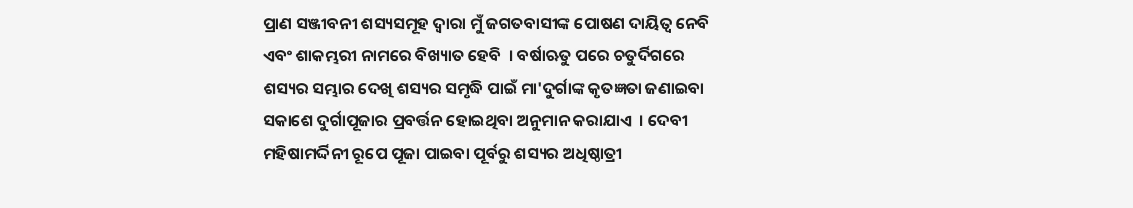ପ୍ରାଣ ସଞ୍ଜୀବନୀ ଶସ୍ୟସମୂହ ଦ୍ୱାରା ମୁଁ ଜଗତବାସୀଙ୍କ ପୋଷଣ ଦାୟିତ୍ୱ ନେବି ଏବଂ ଶାକମ୍ଭରୀ ନାମରେ ବିଖ୍ୟାତ ହେବି  । ବର୍ଷାଋତୁ ପରେ ଚତୁର୍ଦିଗରେ ଶସ୍ୟର ସମ୍ଭାର ଦେଖି ଶସ୍ୟର ସମୃଦ୍ଧି ପାଇଁ ମା'ଦୁର୍ଗାଙ୍କ କୃତଜ୍ଞତା ଜଣାଇବା ସକାଶେ ଦୁର୍ଗାପୂଜାର ପ୍ରବର୍ତ୍ତନ ହୋଇଥିବା ଅନୁମାନ କରାଯାଏ  । ଦେବୀ ମହିଷାମର୍ଦ୍ଦିନୀ ରୂପେ ପୂଜା ପାଇବା ପୂର୍ବରୁ ଶସ୍ୟର ଅଧିଷ୍ଠାତ୍ରୀ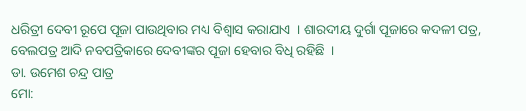ଧରିତ୍ରୀ ଦେବୀ ରୂପେ ପୂଜା ପାଉଥିବାର ମଧ୍ୟ ବିଶ୍ୱାସ କରାଯାଏ  । ଶାରଦୀୟ ଦୁର୍ଗା ପୂଜାରେ କଦଳୀ ପତ୍ର, ବେଲପତ୍ର ଆଦି ନବପତ୍ରିକାରେ ଦେବୀଙ୍କର ପୂଜା ହେବାର ବିଧି ରହିଛି  ।
ଡା. ଉମେଶ ଚନ୍ଦ୍ର ପାତ୍ର
ମୋ: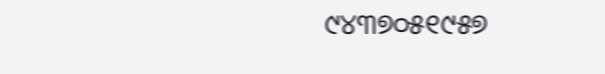୯୪୩୭୦୫୧୯୫୭